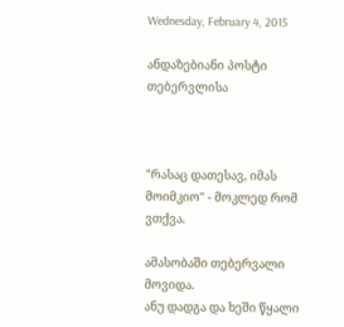Wednesday, February 4, 2015

ანდაზებიანი პოსტი თებერვლისა



"რასაც დათესავ, იმას მოიმკიო" - მოკლედ რომ ვთქვა.

ამასობაში თებერვალი მოვიდა.
ანუ დადგა და ხეში წყალი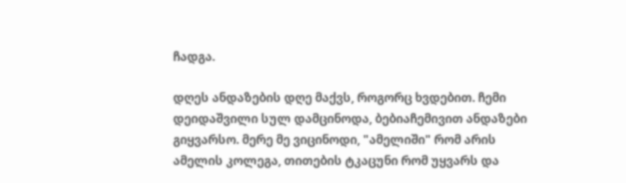ჩადგა.

დღეს ანდაზების დღე მაქვს, როგორც ხვდებით. ჩემი დეიდაშვილი სულ დამცინოდა, ბებიაჩემივით ანდაზები გიყვარსო. მერე მე ვიცინოდი, "ამელიში" რომ არის ამელის კოლეგა, თითების ტკაცუნი რომ უყვარს და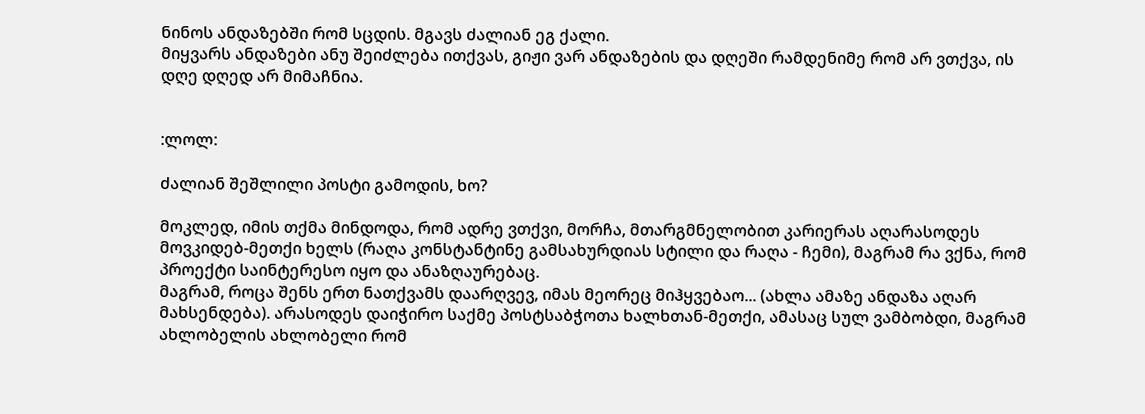ნინოს ანდაზებში რომ სცდის. მგავს ძალიან ეგ ქალი.
მიყვარს ანდაზები ანუ შეიძლება ითქვას, გიჟი ვარ ანდაზების და დღეში რამდენიმე რომ არ ვთქვა, ის დღე დღედ არ მიმაჩნია.


:ლოლ:

ძალიან შეშლილი პოსტი გამოდის, ხო?

მოკლედ, იმის თქმა მინდოდა, რომ ადრე ვთქვი, მორჩა, მთარგმნელობით კარიერას აღარასოდეს მოვკიდებ-მეთქი ხელს (რაღა კონსტანტინე გამსახურდიას სტილი და რაღა - ჩემი), მაგრამ რა ვქნა, რომ პროექტი საინტერესო იყო და ანაზღაურებაც.
მაგრამ, როცა შენს ერთ ნათქვამს დაარღვევ, იმას მეორეც მიჰყვებაო... (ახლა ამაზე ანდაზა აღარ მახსენდება). არასოდეს დაიჭირო საქმე პოსტსაბჭოთა ხალხთან-მეთქი, ამასაც სულ ვამბობდი, მაგრამ ახლობელის ახლობელი რომ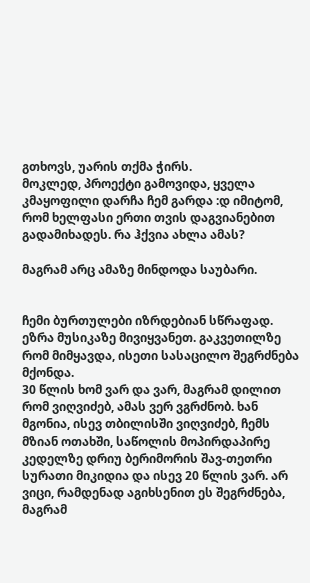გთხოვს, უარის თქმა ჭირს.
მოკლედ, პროექტი გამოვიდა, ყველა კმაყოფილი დარჩა ჩემ გარდა :დ იმიტომ, რომ ხელფასი ერთი თვის დაგვიანებით გადამიხადეს. რა ჰქვია ახლა ამას?

მაგრამ არც ამაზე მინდოდა საუბარი.


ჩემი ბურთულები იზრდებიან სწრაფად. ეზრა მუსიკაზე მივიყვანეთ. გაკვეთილზე რომ მიმყავდა, ისეთი სასაცილო შეგრძნება მქონდა.
30 წლის ხომ ვარ და ვარ, მაგრამ დილით რომ ვიღვიძებ, ამას ვერ ვგრძნობ. ხან მგონია, ისევ თბილისში ვიღვიძებ, ჩემს მზიან ოთახში, საწოლის მოპირდაპირე კედელზე დრიუ ბერიმორის შავ-თეთრი სურათი მიკიდია და ისევ 20 წლის ვარ. არ ვიცი, რამდენად აგიხსენით ეს შეგრძნება, მაგრამ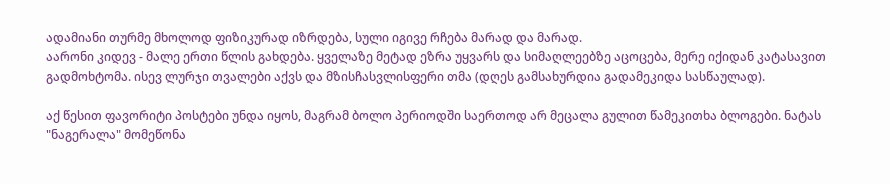ადამიანი თურმე მხოლოდ ფიზიკურად იზრდება, სული იგივე რჩება მარად და მარად.
აარონი კიდევ - მალე ერთი წლის გახდება. ყველაზე მეტად ეზრა უყვარს და სიმაღლეებზე აცოცება, მერე იქიდან კატასავით გადმოხტომა. ისევ ლურჯი თვალები აქვს და მზისჩასვლისფერი თმა (დღეს გამსახურდია გადამეკიდა სასწაულად).

აქ წესით ფავორიტი პოსტები უნდა იყოს, მაგრამ ბოლო პერიოდში საერთოდ არ მეცალა გულით წამეკითხა ბლოგები. ნატას "ნაგერალა" მომეწონა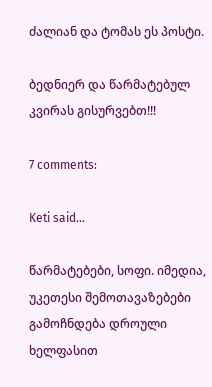ძალიან და ტომას ეს პოსტი.

ბედნიერ და წარმატებულ კვირას გისურვებთ!!!

7 comments:

Keti said...

წარმატებები, სოფი. იმედია, უკეთესი შემოთავაზებები გამოჩნდება დროული ხელფასით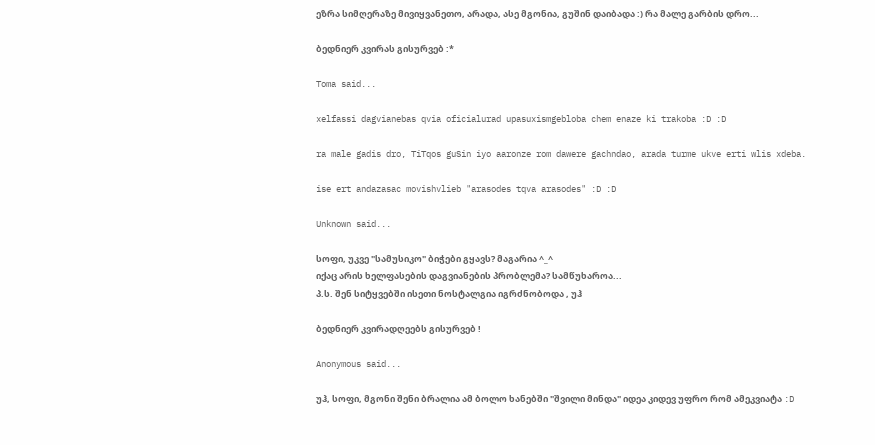ეზრა სიმღერაზე მივიყვანეთო, არადა, ასე მგონია, გუშინ დაიბადა :) რა მალე გარბის დრო...

ბედნიერ კვირას გისურვებ :*

Toma said...

xelfassi dagvianebas qvia oficialurad upasuxismgebloba chem enaze ki trakoba :D :D

ra male gadis dro, TiTqos guSin iyo aaronze rom dawere gachndao, arada turme ukve erti wlis xdeba.

ise ert andazasac movishvlieb "arasodes tqva arasodes" :D :D

Unknown said...

სოფი, უკვე "სამუსიკო" ბიჭები გყავს? მაგარია ^_^
იქაც არის ხელფასების დაგვიანების პრობლემა? სამწუხაროა...
პ.ს. შენ სიტყვებში ისეთი ნოსტალგია იგრძნობოდა , უჰ

ბედნიერ კვირადღეებს გისურვებ !

Anonymous said...

უჰ, სოფი, მგონი შენი ბრალია ამ ბოლო ხანებში "შვილი მინდა" იდეა კიდევ უფრო რომ ამეკვიატა :D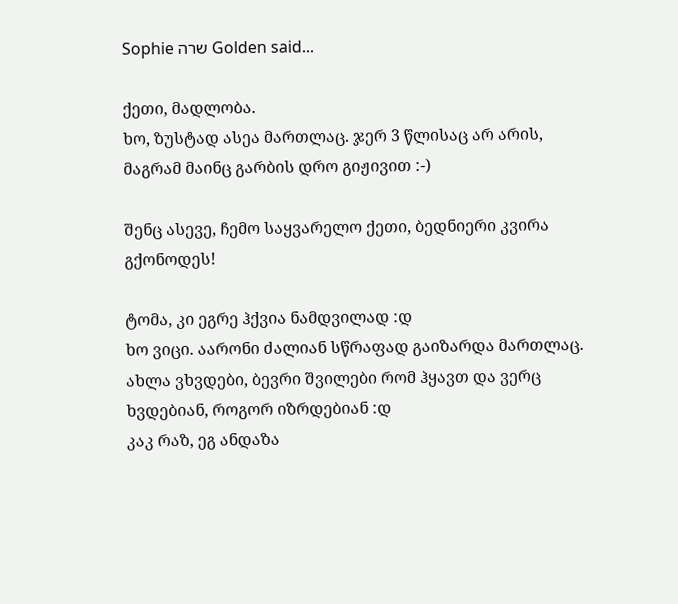Sophie שרה Golden said...

ქეთი, მადლობა.
ხო, ზუსტად ასეა მართლაც. ჯერ 3 წლისაც არ არის, მაგრამ მაინც გარბის დრო გიჟივით :-)

შენც ასევე, ჩემო საყვარელო ქეთი, ბედნიერი კვირა გქონოდეს!

ტომა, კი ეგრე ჰქვია ნამდვილად :დ
ხო ვიცი. აარონი ძალიან სწრაფად გაიზარდა მართლაც. ახლა ვხვდები, ბევრი შვილები რომ ჰყავთ და ვერც ხვდებიან, როგორ იზრდებიან :დ
კაკ რაზ, ეგ ანდაზა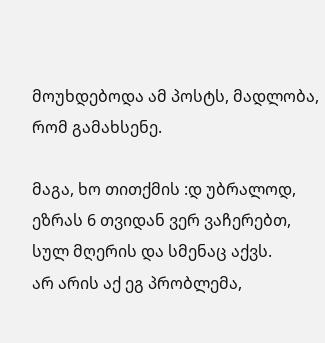მოუხდებოდა ამ პოსტს, მადლობა, რომ გამახსენე.

მაგა, ხო თითქმის :დ უბრალოდ, ეზრას 6 თვიდან ვერ ვაჩერებთ, სულ მღერის და სმენაც აქვს.
არ არის აქ ეგ პრობლემა,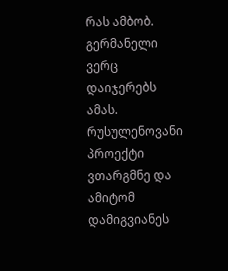რას ამბობ. გერმანელი ვერც დაიჯერებს ამას. რუსულენოვანი პროექტი ვთარგმნე და ამიტომ დამიგვიანეს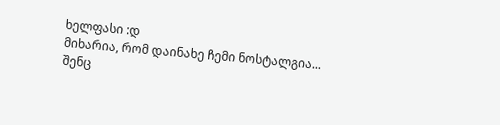ხელფასი :დ
მიხარია, რომ დაინახე ჩემი ნოსტალგია...
შენც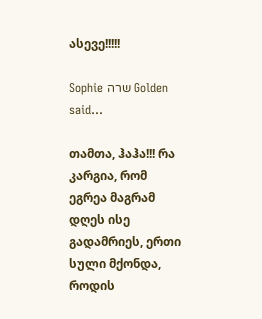ასევე!!!!!

Sophie שרה Golden said...

თამთა, ჰაჰა!!! რა კარგია, რომ ეგრეა მაგრამ დღეს ისე გადამრიეს, ერთი სული მქონდა, როდის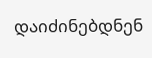დაიძინებდნენ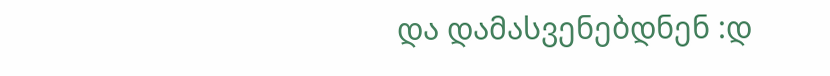და დამასვენებდნენ :დ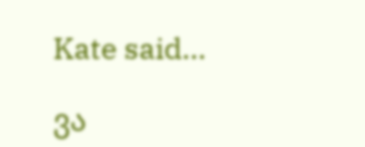Kate said...

ვა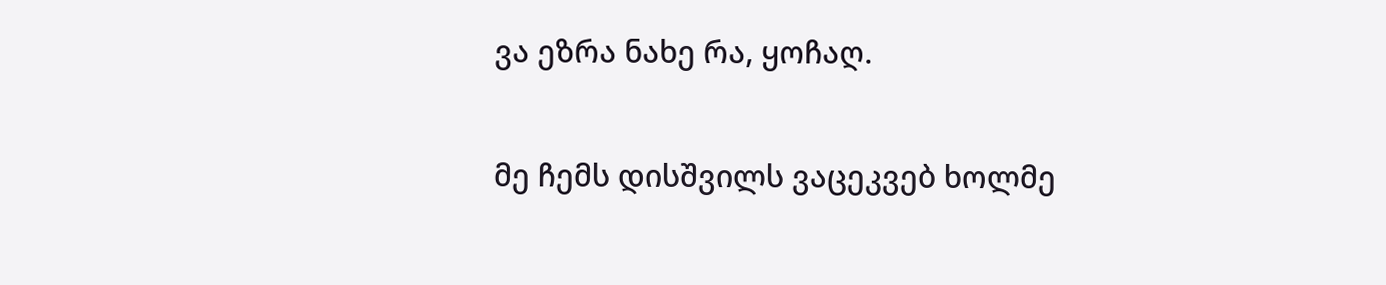ვა ეზრა ნახე რა, ყოჩაღ.

მე ჩემს დისშვილს ვაცეკვებ ხოლმე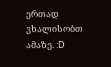ერთად ვხალისობთ ამაზე. :D